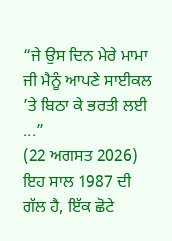“ਜੇ ਉਸ ਦਿਨ ਮੇਰੇ ਮਾਮਾ ਜੀ ਮੈਨੂੰ ਆਪਣੇ ਸਾਈਕਲ ’ਤੇ ਬਿਠਾ ਕੇ ਭਰਤੀ ਲਈ ...”
(22 ਅਗਸਤ 2026)
ਇਹ ਸਾਲ 1987 ਦੀ ਗੱਲ ਹੈ, ਇੱਕ ਛੋਟੇ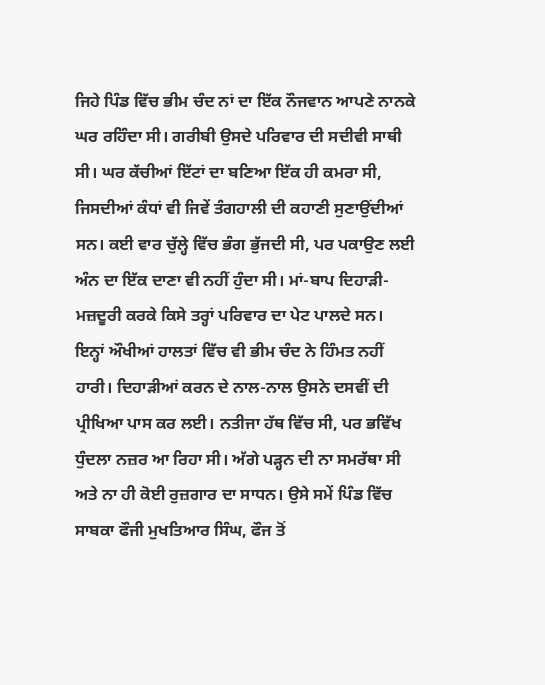ਜਿਹੇ ਪਿੰਡ ਵਿੱਚ ਭੀਮ ਚੰਦ ਨਾਂ ਦਾ ਇੱਕ ਨੌਜਵਾਨ ਆਪਣੇ ਨਾਨਕੇ ਘਰ ਰਹਿੰਦਾ ਸੀ। ਗਰੀਬੀ ਉਸਦੇ ਪਰਿਵਾਰ ਦੀ ਸਦੀਵੀ ਸਾਥੀ ਸੀ। ਘਰ ਕੱਚੀਆਂ ਇੱਟਾਂ ਦਾ ਬਣਿਆ ਇੱਕ ਹੀ ਕਮਰਾ ਸੀ, ਜਿਸਦੀਆਂ ਕੰਧਾਂ ਵੀ ਜਿਵੇਂ ਤੰਗਹਾਲੀ ਦੀ ਕਹਾਣੀ ਸੁਣਾਉਂਦੀਆਂ ਸਨ। ਕਈ ਵਾਰ ਚੁੱਲ੍ਹੇ ਵਿੱਚ ਭੰਗ ਭੁੱਜਦੀ ਸੀ, ਪਰ ਪਕਾਉਣ ਲਈ ਅੰਨ ਦਾ ਇੱਕ ਦਾਣਾ ਵੀ ਨਹੀਂ ਹੁੰਦਾ ਸੀ। ਮਾਂ-ਬਾਪ ਦਿਹਾੜੀ-ਮਜ਼ਦੂਰੀ ਕਰਕੇ ਕਿਸੇ ਤਰ੍ਹਾਂ ਪਰਿਵਾਰ ਦਾ ਪੇਟ ਪਾਲਦੇ ਸਨ।
ਇਨ੍ਹਾਂ ਔਖੀਆਂ ਹਾਲਤਾਂ ਵਿੱਚ ਵੀ ਭੀਮ ਚੰਦ ਨੇ ਹਿੰਮਤ ਨਹੀਂ ਹਾਰੀ। ਦਿਹਾੜੀਆਂ ਕਰਨ ਦੇ ਨਾਲ-ਨਾਲ ਉਸਨੇ ਦਸਵੀਂ ਦੀ ਪ੍ਰੀਖਿਆ ਪਾਸ ਕਰ ਲਈ। ਨਤੀਜਾ ਹੱਥ ਵਿੱਚ ਸੀ, ਪਰ ਭਵਿੱਖ ਧੁੰਦਲਾ ਨਜ਼ਰ ਆ ਰਿਹਾ ਸੀ। ਅੱਗੇ ਪੜ੍ਹਨ ਦੀ ਨਾ ਸਮਰੱਥਾ ਸੀ ਅਤੇ ਨਾ ਹੀ ਕੋਈ ਰੁਜ਼ਗਾਰ ਦਾ ਸਾਧਨ। ਉਸੇ ਸਮੇਂ ਪਿੰਡ ਵਿੱਚ ਸਾਬਕਾ ਫੌਜੀ ਮੁਖਤਿਆਰ ਸਿੰਘ, ਫੌਜ ਤੋਂ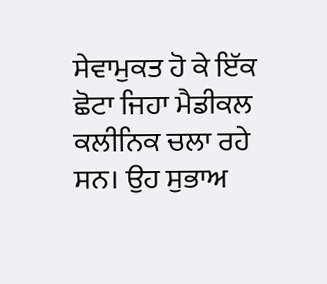ਸੇਵਾਮੁਕਤ ਹੋ ਕੇ ਇੱਕ ਛੋਟਾ ਜਿਹਾ ਮੈਡੀਕਲ ਕਲੀਨਿਕ ਚਲਾ ਰਹੇ ਸਨ। ਉਹ ਸੁਭਾਅ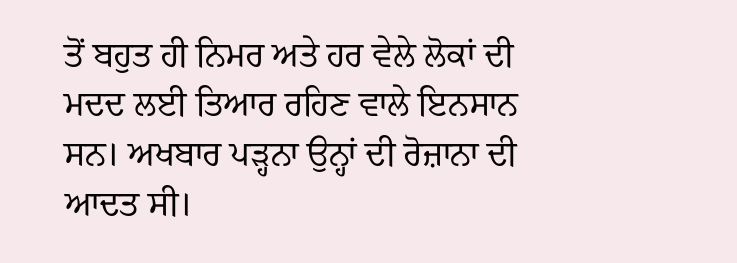ਤੋਂ ਬਹੁਤ ਹੀ ਨਿਮਰ ਅਤੇ ਹਰ ਵੇਲੇ ਲੋਕਾਂ ਦੀ ਮਦਦ ਲਈ ਤਿਆਰ ਰਹਿਣ ਵਾਲੇ ਇਨਸਾਨ ਸਨ। ਅਖਬਾਰ ਪੜ੍ਹਨਾ ਉਨ੍ਹਾਂ ਦੀ ਰੋਜ਼ਾਨਾ ਦੀ ਆਦਤ ਸੀ।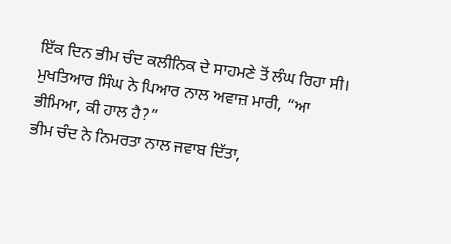ਇੱਕ ਦਿਨ ਭੀਮ ਚੰਦ ਕਲੀਨਿਕ ਦੇ ਸਾਹਮਣੇ ਤੋਂ ਲੰਘ ਰਿਹਾ ਸੀ। ਮੁਖਤਿਆਰ ਸਿੰਘ ਨੇ ਪਿਆਰ ਨਾਲ ਅਵਾਜ਼ ਮਾਰੀ, “ਆ ਭੀਮਿਆ, ਕੀ ਹਾਲ ਹੈ?”
ਭੀਮ ਚੰਦ ਨੇ ਨਿਮਰਤਾ ਨਾਲ ਜਵਾਬ ਦਿੱਤਾ,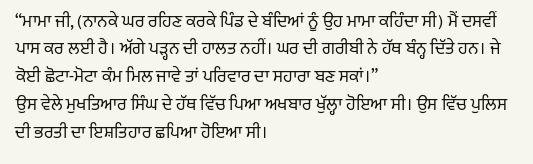“ਮਾਮਾ ਜੀ, (ਨਾਨਕੇ ਘਰ ਰਹਿਣ ਕਰਕੇ ਪਿੰਡ ਦੇ ਬੰਦਿਆਂ ਨੂੰ ਉਹ ਮਾਮਾ ਕਹਿੰਦਾ ਸੀ) ਮੈਂ ਦਸਵੀਂ ਪਾਸ ਕਰ ਲਈ ਹੈ। ਅੱਗੇ ਪੜ੍ਹਨ ਦੀ ਹਾਲਤ ਨਹੀਂ। ਘਰ ਦੀ ਗਰੀਬੀ ਨੇ ਹੱਥ ਬੰਨ੍ਹ ਦਿੱਤੇ ਹਨ। ਜੇ ਕੋਈ ਛੋਟਾ-ਮੋਟਾ ਕੰਮ ਮਿਲ ਜਾਵੇ ਤਾਂ ਪਰਿਵਾਰ ਦਾ ਸਹਾਰਾ ਬਣ ਸਕਾਂ।”
ਉਸ ਵੇਲੇ ਮੁਖਤਿਆਰ ਸਿੰਘ ਦੇ ਹੱਥ ਵਿੱਚ ਪਿਆ ਅਖਬਾਰ ਖੁੱਲ੍ਹਾ ਹੋਇਆ ਸੀ। ਉਸ ਵਿੱਚ ਪੁਲਿਸ ਦੀ ਭਰਤੀ ਦਾ ਇਸ਼ਤਿਹਾਰ ਛਪਿਆ ਹੋਇਆ ਸੀ।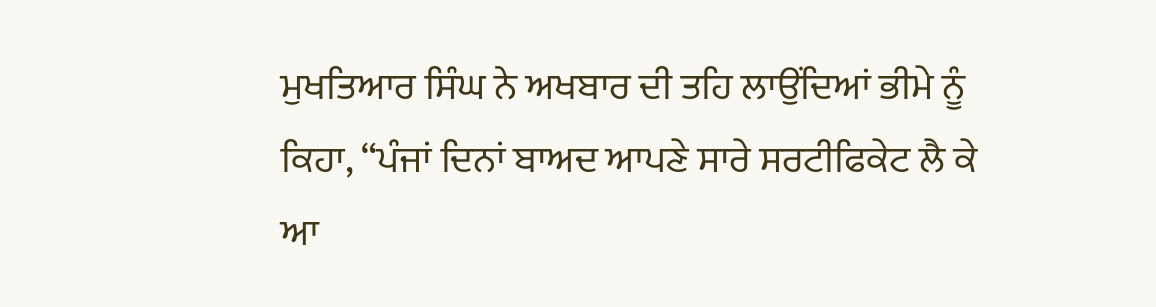ਮੁਖਤਿਆਰ ਸਿੰਘ ਨੇ ਅਖਬਾਰ ਦੀ ਤਹਿ ਲਾਉਂਦਿਆਂ ਭੀਮੇ ਨੂੰ ਕਿਹਾ, “ਪੰਜਾਂ ਦਿਨਾਂ ਬਾਅਦ ਆਪਣੇ ਸਾਰੇ ਸਰਟੀਫਿਕੇਟ ਲੈ ਕੇ ਆ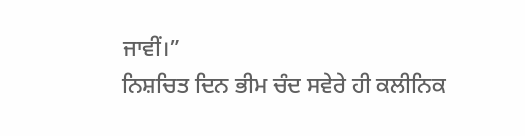ਜਾਵੀਂ।”
ਨਿਸ਼ਚਿਤ ਦਿਨ ਭੀਮ ਚੰਦ ਸਵੇਰੇ ਹੀ ਕਲੀਨਿਕ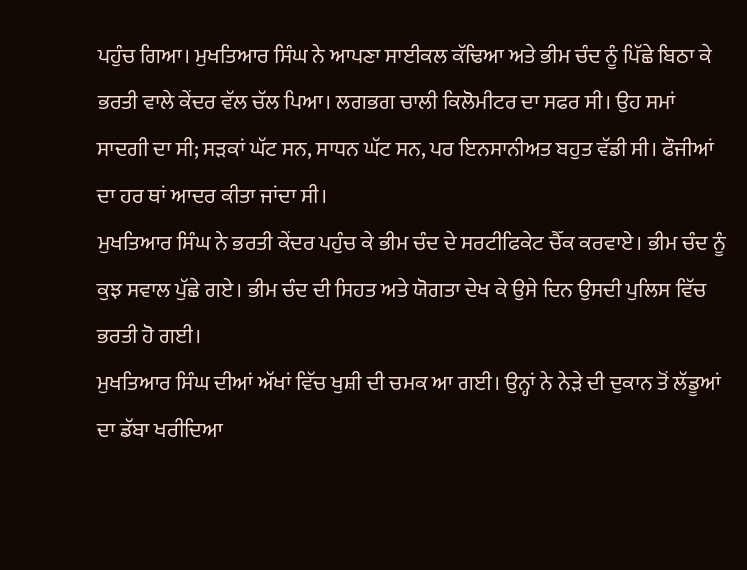ਪਹੁੰਚ ਗਿਆ। ਮੁਖਤਿਆਰ ਸਿੰਘ ਨੇ ਆਪਣਾ ਸਾਈਕਲ ਕੱਢਿਆ ਅਤੇ ਭੀਮ ਚੰਦ ਨੂੰ ਪਿੱਛੇ ਬਿਠਾ ਕੇ ਭਰਤੀ ਵਾਲੇ ਕੇਂਦਰ ਵੱਲ ਚੱਲ ਪਿਆ। ਲਗਭਗ ਚਾਲੀ ਕਿਲੋਮੀਟਰ ਦਾ ਸਫਰ ਸੀ। ਉਹ ਸਮਾਂ ਸਾਦਗੀ ਦਾ ਸੀ; ਸੜਕਾਂ ਘੱਟ ਸਨ, ਸਾਧਨ ਘੱਟ ਸਨ, ਪਰ ਇਨਸਾਨੀਅਤ ਬਹੁਤ ਵੱਡੀ ਸੀ। ਫੌਜੀਆਂ ਦਾ ਹਰ ਥਾਂ ਆਦਰ ਕੀਤਾ ਜਾਂਦਾ ਸੀ।
ਮੁਖਤਿਆਰ ਸਿੰਘ ਨੇ ਭਰਤੀ ਕੇਂਦਰ ਪਹੁੰਚ ਕੇ ਭੀਮ ਚੰਦ ਦੇ ਸਰਟੀਫਿਕੇਟ ਚੈੱਕ ਕਰਵਾਏ। ਭੀਮ ਚੰਦ ਨੂੰ ਕੁਝ ਸਵਾਲ ਪੁੱਛੇ ਗਏ। ਭੀਮ ਚੰਦ ਦੀ ਸਿਹਤ ਅਤੇ ਯੋਗਤਾ ਦੇਖ ਕੇ ਉਸੇ ਦਿਨ ਉਸਦੀ ਪੁਲਿਸ ਵਿੱਚ ਭਰਤੀ ਹੋ ਗਈ।
ਮੁਖਤਿਆਰ ਸਿੰਘ ਦੀਆਂ ਅੱਖਾਂ ਵਿੱਚ ਖੁਸ਼ੀ ਦੀ ਚਮਕ ਆ ਗਈ। ਉਨ੍ਹਾਂ ਨੇ ਨੇੜੇ ਦੀ ਦੁਕਾਨ ਤੋਂ ਲੱਡੂਆਂ ਦਾ ਡੱਬਾ ਖਰੀਦਿਆ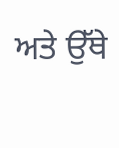ਅਤੇ ਉੱਥੇ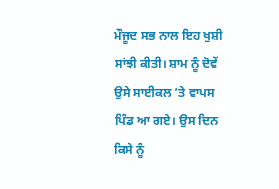ਮੌਜੂਦ ਸਭ ਨਾਲ ਇਹ ਖੁਸ਼ੀ ਸਾਂਝੀ ਕੀਤੀ। ਸ਼ਾਮ ਨੂੰ ਦੋਵੇਂ ਉਸੇ ਸਾਈਕਲ ’ਤੇ ਵਾਪਸ ਪਿੰਡ ਆ ਗਏ। ਉਸ ਦਿਨ ਕਿਸੇ ਨੂੰ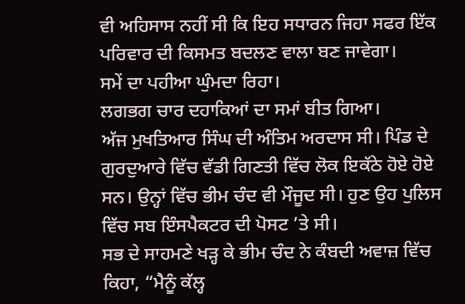ਵੀ ਅਹਿਸਾਸ ਨਹੀਂ ਸੀ ਕਿ ਇਹ ਸਧਾਰਨ ਜਿਹਾ ਸਫਰ ਇੱਕ ਪਰਿਵਾਰ ਦੀ ਕਿਸਮਤ ਬਦਲਣ ਵਾਲਾ ਬਣ ਜਾਵੇਗਾ।
ਸਮੇਂ ਦਾ ਪਹੀਆ ਘੁੰਮਦਾ ਰਿਹਾ।
ਲਗਭਗ ਚਾਰ ਦਹਾਕਿਆਂ ਦਾ ਸਮਾਂ ਬੀਤ ਗਿਆ।
ਅੱਜ ਮੁਖਤਿਆਰ ਸਿੰਘ ਦੀ ਅੰਤਿਮ ਅਰਦਾਸ ਸੀ। ਪਿੰਡ ਦੇ ਗੁਰਦੁਆਰੇ ਵਿੱਚ ਵੱਡੀ ਗਿਣਤੀ ਵਿੱਚ ਲੋਕ ਇਕੱਠੇ ਹੋਏ ਹੋਏ ਸਨ। ਉਨ੍ਹਾਂ ਵਿੱਚ ਭੀਮ ਚੰਦ ਵੀ ਮੌਜੂਦ ਸੀ। ਹੁਣ ਉਹ ਪੁਲਿਸ ਵਿੱਚ ਸਬ ਇੰਸਪੈਕਟਰ ਦੀ ਪੋਸਟ ’ਤੇ ਸੀ।
ਸਭ ਦੇ ਸਾਹਮਣੇ ਖੜ੍ਹ ਕੇ ਭੀਮ ਚੰਦ ਨੇ ਕੰਬਦੀ ਅਵਾਜ਼ ਵਿੱਚ ਕਿਹਾ, “ਮੈਨੂੰ ਕੱਲ੍ਹ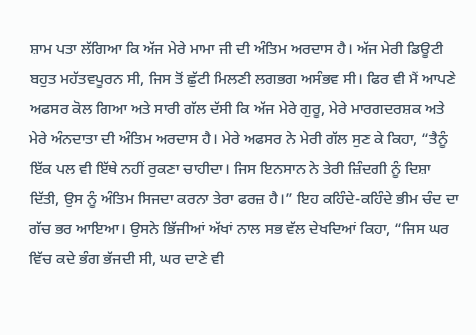ਸ਼ਾਮ ਪਤਾ ਲੱਗਿਆ ਕਿ ਅੱਜ ਮੇਰੇ ਮਾਮਾ ਜੀ ਦੀ ਅੰਤਿਮ ਅਰਦਾਸ ਹੈ। ਅੱਜ ਮੇਰੀ ਡਿਊਟੀ ਬਹੁਤ ਮਹੱਤਵਪੂਰਨ ਸੀ, ਜਿਸ ਤੋਂ ਛੁੱਟੀ ਮਿਲਣੀ ਲਗਭਗ ਅਸੰਭਵ ਸੀ। ਫਿਰ ਵੀ ਮੈਂ ਆਪਣੇ ਅਫਸਰ ਕੋਲ ਗਿਆ ਅਤੇ ਸਾਰੀ ਗੱਲ ਦੱਸੀ ਕਿ ਅੱਜ ਮੇਰੇ ਗੁਰੂ, ਮੇਰੇ ਮਾਰਗਦਰਸ਼ਕ ਅਤੇ ਮੇਰੇ ਅੰਨਦਾਤਾ ਦੀ ਅੰਤਿਮ ਅਰਦਾਸ ਹੈ। ਮੇਰੇ ਅਫਸਰ ਨੇ ਮੇਰੀ ਗੱਲ ਸੁਣ ਕੇ ਕਿਹਾ, “ਤੈਨੂੰ ਇੱਕ ਪਲ ਵੀ ਇੱਥੇ ਨਹੀਂ ਰੁਕਣਾ ਚਾਹੀਦਾ। ਜਿਸ ਇਨਸਾਨ ਨੇ ਤੇਰੀ ਜ਼ਿੰਦਗੀ ਨੂੰ ਦਿਸ਼ਾ ਦਿੱਤੀ, ਉਸ ਨੂੰ ਅੰਤਿਮ ਸਿਜਦਾ ਕਰਨਾ ਤੇਰਾ ਫਰਜ਼ ਹੈ।” ਇਹ ਕਹਿੰਦੇ-ਕਹਿੰਦੇ ਭੀਮ ਚੰਦ ਦਾ ਗੱਚ ਭਰ ਆਇਆ। ਉਸਨੇ ਭਿੱਜੀਆਂ ਅੱਖਾਂ ਨਾਲ ਸਭ ਵੱਲ ਦੇਖਦਿਆਂ ਕਿਹਾ, “ਜਿਸ ਘਰ ਵਿੱਚ ਕਦੇ ਭੰਗ ਭੱਜਦੀ ਸੀ, ਘਰ ਦਾਣੇ ਵੀ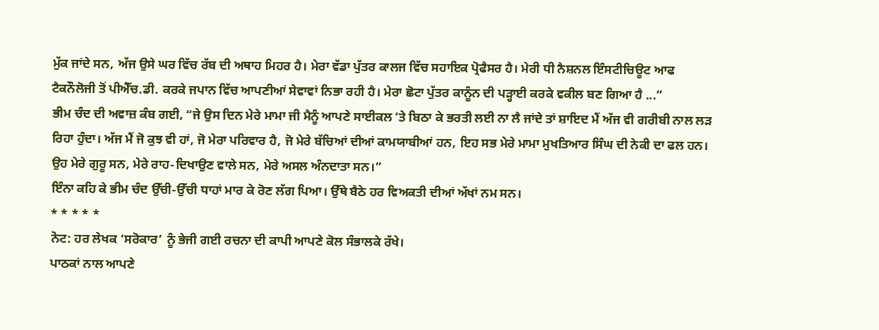ਮੁੱਕ ਜਾਂਦੇ ਸਨ, ਅੱਜ ਉਸੇ ਘਰ ਵਿੱਚ ਰੱਬ ਦੀ ਅਥਾਹ ਮਿਹਰ ਹੈ। ਮੇਰਾ ਵੱਡਾ ਪੁੱਤਰ ਕਾਲਜ ਵਿੱਚ ਸਹਾਇਕ ਪ੍ਰੋਫੈਸਰ ਹੈ। ਮੇਰੀ ਧੀ ਨੈਸ਼ਨਲ ਇੰਸਟੀਚਿਊਟ ਆਫ ਟੈਕਨੌਲੋਜੀ ਤੋਂ ਪੀਐੱਚ.ਡੀ. ਕਰਕੇ ਜਪਾਨ ਵਿੱਚ ਆਪਣੀਆਂ ਸੇਵਾਵਾਂ ਨਿਭਾ ਰਹੀ ਹੈ। ਮੇਰਾ ਛੋਟਾ ਪੁੱਤਰ ਕਾਨੂੰਨ ਦੀ ਪੜ੍ਹਾਈ ਕਰਕੇ ਵਕੀਲ ਬਣ ਗਿਆ ਹੈ ...”
ਭੀਮ ਚੰਦ ਦੀ ਅਵਾਜ਼ ਕੰਬ ਗਈ, “ਜੇ ਉਸ ਦਿਨ ਮੇਰੇ ਮਾਮਾ ਜੀ ਮੈਨੂੰ ਆਪਣੇ ਸਾਈਕਲ ’ਤੇ ਬਿਠਾ ਕੇ ਭਰਤੀ ਲਈ ਨਾ ਲੈ ਜਾਂਦੇ ਤਾਂ ਸ਼ਾਇਦ ਮੈਂ ਅੱਜ ਵੀ ਗਰੀਬੀ ਨਾਲ ਲੜ ਰਿਹਾ ਹੁੰਦਾ। ਅੱਜ ਮੈਂ ਜੋ ਕੁਝ ਵੀ ਹਾਂ, ਜੋ ਮੇਰਾ ਪਰਿਵਾਰ ਹੈ, ਜੋ ਮੇਰੇ ਬੱਚਿਆਂ ਦੀਆਂ ਕਾਮਯਾਬੀਆਂ ਹਨ, ਇਹ ਸਭ ਮੇਰੇ ਮਾਮਾ ਮੁਖਤਿਆਰ ਸਿੰਘ ਦੀ ਨੇਕੀ ਦਾ ਫਲ ਹਨ। ਉਹ ਮੇਰੇ ਗੁਰੂ ਸਨ, ਮੇਰੇ ਰਾਹ-ਦਿਖਾਉਣ ਵਾਲੇ ਸਨ, ਮੇਰੇ ਅਸਲ ਅੰਨਦਾਤਾ ਸਨ।”
ਇੰਨਾ ਕਹਿ ਕੇ ਭੀਮ ਚੰਦ ਉੱਚੀ-ਉੱਚੀ ਧਾਹਾਂ ਮਾਰ ਕੇ ਰੋਣ ਲੱਗ ਪਿਆ। ਉੱਥੇ ਬੈਠੇ ਹਰ ਵਿਅਕਤੀ ਦੀਆਂ ਅੱਖਾਂ ਨਮ ਸਨ।
* * * * *
ਨੋਟ: ਹਰ ਲੇਖਕ ‘ਸਰੋਕਾਰ’ ਨੂੰ ਭੇਜੀ ਗਈ ਰਚਨਾ ਦੀ ਕਾਪੀ ਆਪਣੇ ਕੋਲ ਸੰਭਾਲਕੇ ਰੱਖੇ।
ਪਾਠਕਾਂ ਨਾਲ ਆਪਣੇ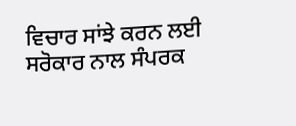ਵਿਚਾਰ ਸਾਂਝੇ ਕਰਨ ਲਈ ਸਰੋਕਾਰ ਨਾਲ ਸੰਪਰਕ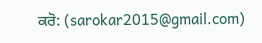ਕਰੋ: (sarokar2015@gmail.com)